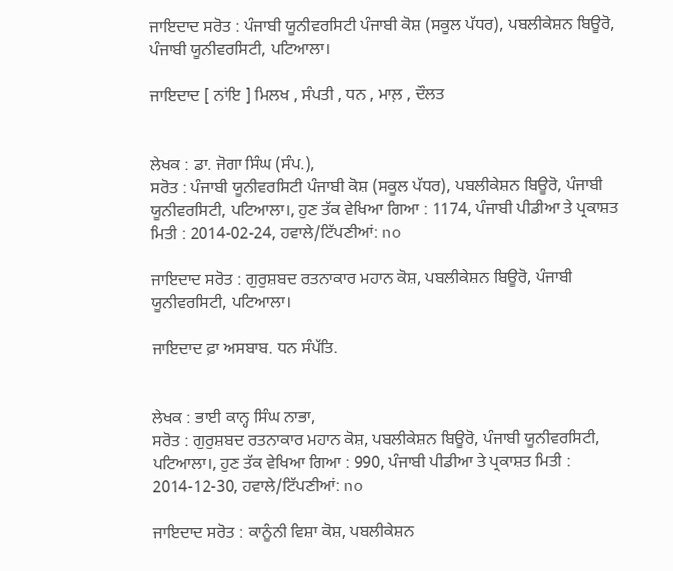ਜਾਇਦਾਦ ਸਰੋਤ : ਪੰਜਾਬੀ ਯੂਨੀਵਰਸਿਟੀ ਪੰਜਾਬੀ ਕੋਸ਼ (ਸਕੂਲ ਪੱਧਰ), ਪਬਲੀਕੇਸ਼ਨ ਬਿਊਰੋ, ਪੰਜਾਬੀ ਯੂਨੀਵਰਸਿਟੀ, ਪਟਿਆਲਾ।

ਜਾਇਦਾਦ [ ਨਾਂਇ ] ਮਿਲਖ , ਸੰਪਤੀ , ਧਨ , ਮਾਲ਼ , ਦੌਲਤ


ਲੇਖਕ : ਡਾ. ਜੋਗਾ ਸਿੰਘ (ਸੰਪ.),
ਸਰੋਤ : ਪੰਜਾਬੀ ਯੂਨੀਵਰਸਿਟੀ ਪੰਜਾਬੀ ਕੋਸ਼ (ਸਕੂਲ ਪੱਧਰ), ਪਬਲੀਕੇਸ਼ਨ ਬਿਊਰੋ, ਪੰਜਾਬੀ ਯੂਨੀਵਰਸਿਟੀ, ਪਟਿਆਲਾ।, ਹੁਣ ਤੱਕ ਵੇਖਿਆ ਗਿਆ : 1174, ਪੰਜਾਬੀ ਪੀਡੀਆ ਤੇ ਪ੍ਰਕਾਸ਼ਤ ਮਿਤੀ : 2014-02-24, ਹਵਾਲੇ/ਟਿੱਪਣੀਆਂ: no

ਜਾਇਦਾਦ ਸਰੋਤ : ਗੁਰੁਸ਼ਬਦ ਰਤਨਾਕਾਰ ਮਹਾਨ ਕੋਸ਼, ਪਬਲੀਕੇਸ਼ਨ ਬਿਊਰੋ, ਪੰਜਾਬੀ ਯੂਨੀਵਰਸਿਟੀ, ਪਟਿਆਲਾ।

ਜਾਇਦਾਦ ਫ਼ਾ ਅਸਬਾਬ. ਧਨ ਸੰਪੱਤਿ.


ਲੇਖਕ : ਭਾਈ ਕਾਨ੍ਹ ਸਿੰਘ ਨਾਭਾ,
ਸਰੋਤ : ਗੁਰੁਸ਼ਬਦ ਰਤਨਾਕਾਰ ਮਹਾਨ ਕੋਸ਼, ਪਬਲੀਕੇਸ਼ਨ ਬਿਊਰੋ, ਪੰਜਾਬੀ ਯੂਨੀਵਰਸਿਟੀ, ਪਟਿਆਲਾ।, ਹੁਣ ਤੱਕ ਵੇਖਿਆ ਗਿਆ : 990, ਪੰਜਾਬੀ ਪੀਡੀਆ ਤੇ ਪ੍ਰਕਾਸ਼ਤ ਮਿਤੀ : 2014-12-30, ਹਵਾਲੇ/ਟਿੱਪਣੀਆਂ: no

ਜਾਇਦਾਦ ਸਰੋਤ : ਕਾਨੂੰਨੀ ਵਿਸ਼ਾ ਕੋਸ਼, ਪਬਲੀਕੇਸ਼ਨ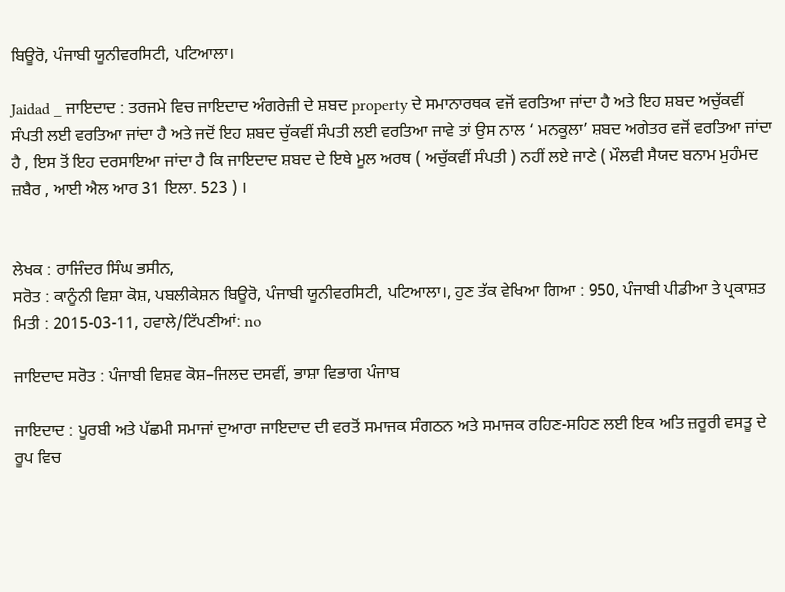ਬਿਊਰੋ, ਪੰਜਾਬੀ ਯੂਨੀਵਰਸਿਟੀ, ਪਟਿਆਲਾ।

Jaidad _ ਜਾਇਦਾਦ : ਤਰਜਮੇ ਵਿਚ ਜਾਇਦਾਦ ਅੰਗਰੇਜ਼ੀ ਦੇ ਸ਼ਬਦ property ਦੇ ਸਮਾਨਾਰਥਕ ਵਜੋਂ ਵਰਤਿਆ ਜਾਂਦਾ ਹੈ ਅਤੇ ਇਹ ਸ਼ਬਦ ਅਚੁੱਕਵੀਂ ਸੰਪਤੀ ਲਈ ਵਰਤਿਆ ਜਾਂਦਾ ਹੈ ਅਤੇ ਜਦੋਂ ਇਹ ਸ਼ਬਦ ਚੁੱਕਵੀਂ ਸੰਪਤੀ ਲਈ ਵਰਤਿਆ ਜਾਵੇ ਤਾਂ ਉਸ ਨਾਲ ‘ ਮਨਕੂਲਾ’ ਸ਼ਬਦ ਅਗੇਤਰ ਵਜੋਂ ਵਰਤਿਆ ਜਾਂਦਾ ਹੈ , ਇਸ ਤੋਂ ਇਹ ਦਰਸਾਇਆ ਜਾਂਦਾ ਹੈ ਕਿ ਜਾਇਦਾਦ ਸ਼ਬਦ ਦੇ ਇਥੇ ਮੂਲ ਅਰਥ ( ਅਚੁੱਕਵੀਂ ਸੰਪਤੀ ) ਨਹੀਂ ਲਏ ਜਾਣੇ ( ਮੌਲਵੀ ਸੈਯਦ ਬਨਾਮ ਮੁਹੰਮਦ ਜ਼ਬੈਰ , ਆਈ ਐਲ ਆਰ 31 ਇਲਾ. 523 ) ।


ਲੇਖਕ : ਰਾਜਿੰਦਰ ਸਿੰਘ ਭਸੀਨ,
ਸਰੋਤ : ਕਾਨੂੰਨੀ ਵਿਸ਼ਾ ਕੋਸ਼, ਪਬਲੀਕੇਸ਼ਨ ਬਿਊਰੋ, ਪੰਜਾਬੀ ਯੂਨੀਵਰਸਿਟੀ, ਪਟਿਆਲਾ।, ਹੁਣ ਤੱਕ ਵੇਖਿਆ ਗਿਆ : 950, ਪੰਜਾਬੀ ਪੀਡੀਆ ਤੇ ਪ੍ਰਕਾਸ਼ਤ ਮਿਤੀ : 2015-03-11, ਹਵਾਲੇ/ਟਿੱਪਣੀਆਂ: no

ਜਾਇਦਾਦ ਸਰੋਤ : ਪੰਜਾਬੀ ਵਿਸ਼ਵ ਕੋਸ਼–ਜਿਲਦ ਦਸਵੀਂ, ਭਾਸ਼ਾ ਵਿਭਾਗ ਪੰਜਾਬ

ਜਾਇਦਾਦ : ਪੂਰਬੀ ਅਤੇ ਪੱਛਮੀ ਸਮਾਜਾਂ ਦੁਆਰਾ ਜਾਇਦਾਦ ਦੀ ਵਰਤੋਂ ਸਮਾਜਕ ਸੰਗਠਨ ਅਤੇ ਸਮਾਜਕ ਰਹਿਣ-ਸਹਿਣ ਲਈ ਇਕ ਅਤਿ ਜ਼ਰੂਰੀ ਵਸਤੂ ਦੇ ਰੂਪ ਵਿਚ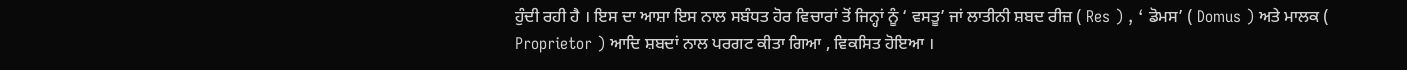ਹੁੰਦੀ ਰਹੀ ਹੈ । ਇਸ ਦਾ ਆਸ਼ਾ ਇਸ ਨਾਲ ਸਬੰਧਤ ਹੋਰ ਵਿਚਾਰਾਂ ਤੋਂ ਜਿਨ੍ਹਾਂ ਨੂੰ ‘ ਵਸਤੂ’ ਜਾਂ ਲਾਤੀਨੀ ਸ਼ਬਦ ਰੀਜ਼ ( Res ) , ‘ ਡੋਮਸ’ ( Domus ) ਅਤੇ ਮਾਲਕ ( Proprietor ) ਆਦਿ ਸ਼ਬਦਾਂ ਨਾਲ ਪਰਗਟ ਕੀਤਾ ਗਿਆ , ਵਿਕਸਿਤ ਹੋਇਆ ।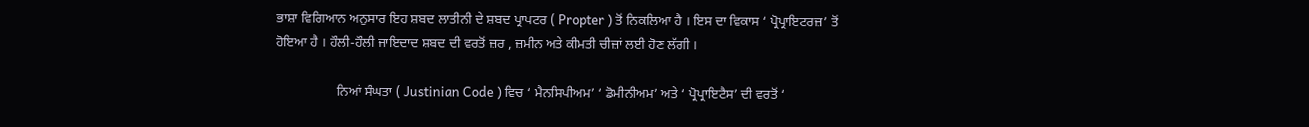ਭਾਸ਼ਾ ਵਿਗਿਆਨ ਅਨੁਸਾਰ ਇਹ ਸ਼ਬਦ ਲਾਤੀਨੀ ਦੇ ਸ਼ਬਦ ਪ੍ਰਾਪਟਰ ( Propter ) ਤੋਂ ਨਿਕਲਿਆ ਹੈ । ਇਸ ਦਾ ਵਿਕਾਸ ‘ ਪ੍ਰੋਪ੍ਰਾਇਟਰਜ਼’ ਤੋਂ ਹੋਇਆ ਹੈ । ਹੌਲੀ-ਹੌਲੀ ਜਾਇਦਾਦ ਸ਼ਬਦ ਦੀ ਵਰਤੋਂ ਜ਼ਰ , ਜ਼ਮੀਨ ਅਤੇ ਕੀਮਤੀ ਚੀਜ਼ਾਂ ਲਈ ਹੋਣ ਲੱਗੀ ।

                  ਨਿਆਂ ਸੰਘਤਾ ( Justinian Code ) ਵਿਚ ‘ ਮੈਨਸਿਪੀਅਮ’ ‘ ਡੋਮੀਨੀਅਮ’ ਅਤੇ ‘ ਪ੍ਰੋਪ੍ਰਾਇਟੈਸ’ ਦੀ ਵਰਤੋਂ ‘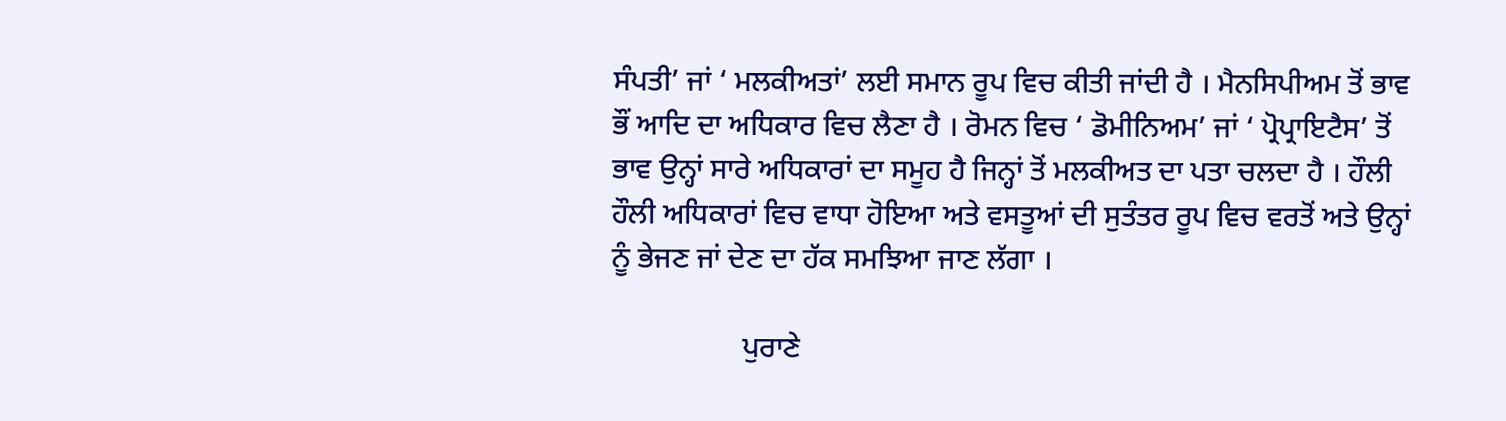ਸੰਪਤੀ’ ਜਾਂ ‘ ਮਲਕੀਅਤਾਂ’ ਲਈ ਸਮਾਨ ਰੂਪ ਵਿਚ ਕੀਤੀ ਜਾਂਦੀ ਹੈ । ਮੈਨਸਿਪੀਅਮ ਤੋਂ ਭਾਵ ਭੌਂ ਆਦਿ ਦਾ ਅਧਿਕਾਰ ਵਿਚ ਲੈਣਾ ਹੈ । ਰੋਮਨ ਵਿਚ ‘ ਡੋਮੀਨਿਅਮ’ ਜਾਂ ‘ ਪ੍ਰੋਪ੍ਰਾਇਟੈਸ’ ਤੋਂ ਭਾਵ ਉਨ੍ਹਾਂ ਸਾਰੇ ਅਧਿਕਾਰਾਂ ਦਾ ਸਮੂਹ ਹੈ ਜਿਨ੍ਹਾਂ ਤੋਂ ਮਲਕੀਅਤ ਦਾ ਪਤਾ ਚਲਦਾ ਹੈ । ਹੌਲੀ ਹੌਲੀ ਅਧਿਕਾਰਾਂ ਵਿਚ ਵਾਧਾ ਹੋਇਆ ਅਤੇ ਵਸਤੂਆਂ ਦੀ ਸੁਤੰਤਰ ਰੂਪ ਵਿਚ ਵਰਤੋਂ ਅਤੇ ਉਨ੍ਹਾਂ ਨੂੰ ਭੇਜਣ ਜਾਂ ਦੇਣ ਦਾ ਹੱਕ ਸਮਝਿਆ ਜਾਣ ਲੱਗਾ ।

                  ਪੁਰਾਣੇ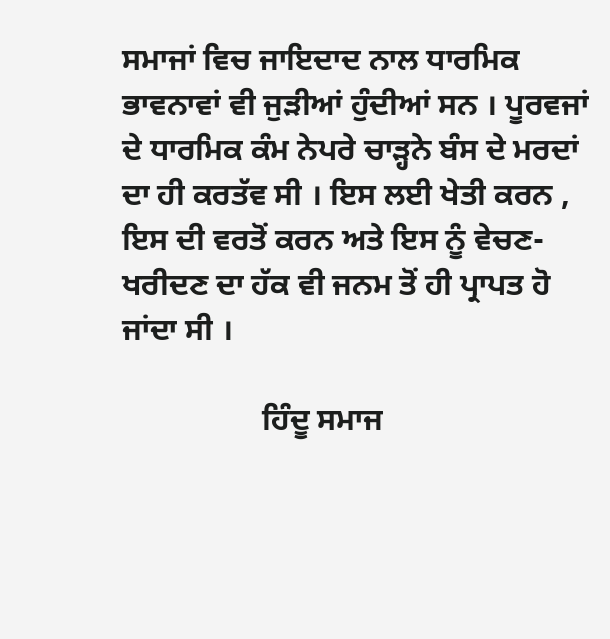ਸਮਾਜਾਂ ਵਿਚ ਜਾਇਦਾਦ ਨਾਲ ਧਾਰਮਿਕ ਭਾਵਨਾਵਾਂ ਵੀ ਜੁੜੀਆਂ ਹੁੰਦੀਆਂ ਸਨ । ਪੂਰਵਜਾਂ ਦੇ ਧਾਰਮਿਕ ਕੰਮ ਨੇਪਰੇ ਚਾੜ੍ਹਨੇ ਬੰਸ ਦੇ ਮਰਦਾਂ ਦਾ ਹੀ ਕਰਤੱਵ ਸੀ । ਇਸ ਲਈ ਖੇਤੀ ਕਰਨ , ਇਸ ਦੀ ਵਰਤੋਂ ਕਰਨ ਅਤੇ ਇਸ ਨੂੰ ਵੇਚਣ-ਖਰੀਦਣ ਦਾ ਹੱਕ ਵੀ ਜਨਮ ਤੋਂ ਹੀ ਪ੍ਰਾਪਤ ਹੋ ਜਾਂਦਾ ਸੀ ।

                  ਹਿੰਦੂ ਸਮਾਜ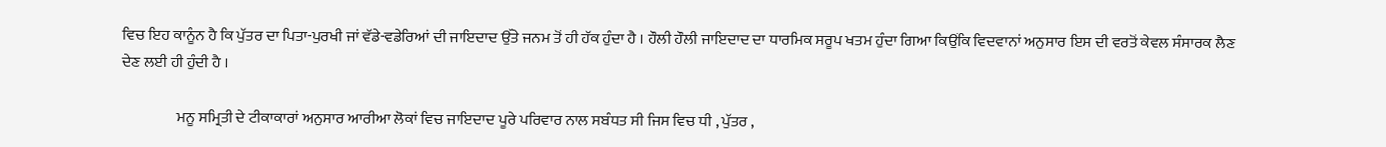ਵਿਚ ਇਹ ਕਾਨੂੰਨ ਹੈ ਕਿ ਪੁੱਤਰ ਦਾ ਪਿਤਾ-ਪੁਰਖੀ ਜਾਂ ਵੱਡੇ-ਵਡੇਰਿਆਂ ਦੀ ਜਾਇਦਾਦ ਉੱਤੇ ਜਨਮ ਤੋਂ ਹੀ ਹੱਕ ਹੁੰਦਾ ਹੈ । ਹੌਲੀ ਹੌਲੀ ਜਾਇਦਾਦ ਦਾ ਧਾਰਮਿਕ ਸਰੂਪ ਖਤਮ ਹੁੰਦਾ ਗਿਆ ਕਿਉਂਕਿ ਵਿਦਵਾਨਾਂ ਅਨੁਸਾਰ ਇਸ ਦੀ ਵਰਤੋਂ ਕੇਵਲ ਸੰਸਾਰਕ ਲੈਣ ਦੇਣ ਲਈ ਹੀ ਹੁੰਦੀ ਹੈ ।

                  ਮਨੂ ਸਮ੍ਰਿਤੀ ਦੇ ਟੀਕਾਕਾਰਾਂ ਅਨੁਸਾਰ ਆਰੀਆ ਲੋਕਾਂ ਵਿਚ ਜਾਇਦਾਦ ਪੂਰੇ ਪਰਿਵਾਰ ਨਾਲ ਸਬੰਧਤ ਸੀ ਜਿਸ ਵਿਚ ਧੀ , ਪੁੱਤਰ ,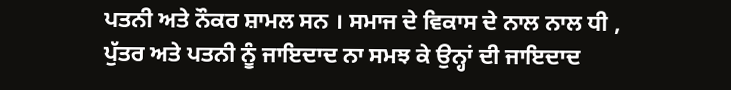ਪਤਨੀ ਅਤੇ ਨੌਕਰ ਸ਼ਾਮਲ ਸਨ । ਸਮਾਜ ਦੇ ਵਿਕਾਸ ਦੇ ਨਾਲ ਨਾਲ ਧੀ , ਪੁੱਤਰ ਅਤੇ ਪਤਨੀ ਨੂੰ ਜਾਇਦਾਦ ਨਾ ਸਮਝ ਕੇ ਉਨ੍ਹਾਂ ਦੀ ਜਾਇਦਾਦ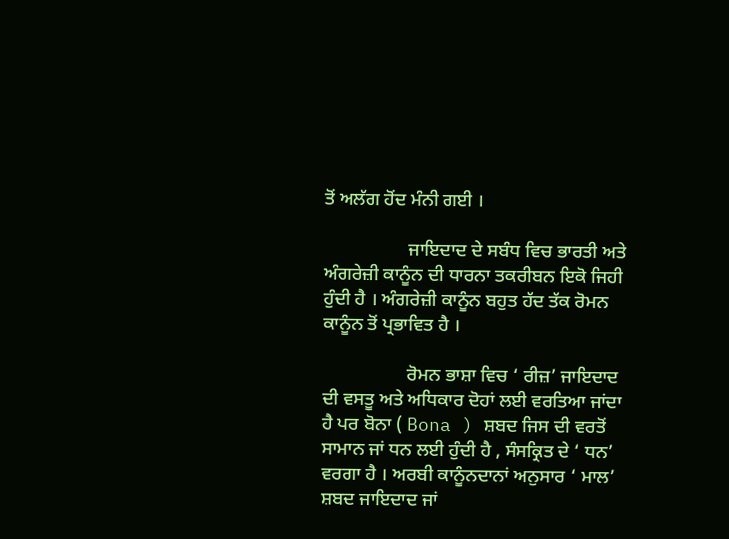ਤੋਂ ਅਲੱਗ ਹੋਂਦ ਮੰਨੀ ਗਈ ।

                  ਜਾਇਦਾਦ ਦੇ ਸਬੰਧ ਵਿਚ ਭਾਰਤੀ ਅਤੇ ਅੰਗਰੇਜ਼ੀ ਕਾਨੂੰਨ ਦੀ ਧਾਰਨਾ ਤਕਰੀਬਨ ਇਕੋ ਜਿਹੀ ਹੁੰਦੀ ਹੈ । ਅੰਗਰੇਜ਼ੀ ਕਾਨੂੰਨ ਬਹੁਤ ਹੱਦ ਤੱਕ ਰੋਮਨ ਕਾਨੂੰਨ ਤੋਂ ਪ੍ਰਭਾਵਿਤ ਹੈ ।

                  ਰੋਮਨ ਭਾਸ਼ਾ ਵਿਚ ‘ ਰੀਜ਼’ ਜਾਇਦਾਦ ਦੀ ਵਸਤੂ ਅਤੇ ਅਧਿਕਾਰ ਦੋਹਾਂ ਲਈ ਵਰਤਿਆ ਜਾਂਦਾ ਹੈ ਪਰ ਬੋਨਾ ( Bona ) ਸ਼ਬਦ ਜਿਸ ਦੀ ਵਰਤੋਂ ਸਾਮਾਨ ਜਾਂ ਧਨ ਲਈ ਹੁੰਦੀ ਹੈ , ਸੰਸਕ੍ਰਿਤ ਦੇ ‘ ਧਨ’ ਵਰਗਾ ਹੈ । ਅਰਬੀ ਕਾਨੂੰਨਦਾਨਾਂ ਅਨੁਸਾਰ ‘ ਮਾਲ’ ਸ਼ਬਦ ਜਾਇਦਾਦ ਜਾਂ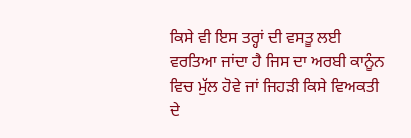ਕਿਸੇ ਵੀ ਇਸ ਤਰ੍ਹਾਂ ਦੀ ਵਸਤੂ ਲਈ ਵਰਤਿਆ ਜਾਂਦਾ ਹੈ ਜਿਸ ਦਾ ਅਰਬੀ ਕਾਨੂੰਨ ਵਿਚ ਮੁੱਲ ਹੋਵੇ ਜਾਂ ਜਿਹੜੀ ਕਿਸੇ ਵਿਅਕਤੀ ਦੇ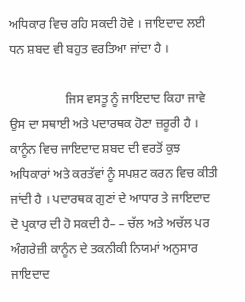ਅਧਿਕਾਰ ਵਿਚ ਰਹਿ ਸਕਦੀ ਹੋਵੇ । ਜਾਇਦਾਦ ਲਈ ਧਨ ਸ਼ਬਦ ਵੀ ਬਹੁਤ ਵਰਤਿਆ ਜਾਂਦਾ ਹੈ ।

                  ਜਿਸ ਵਸਤੂ ਨੂੰ ਜਾਇਦਾਦ ਕਿਹਾ ਜਾਵੇ ਉਸ ਦਾ ਸਥਾਈ ਅਤੇ ਪਦਾਰਥਕ ਹੋਣਾ ਜ਼ਰੂਰੀ ਹੈ । ਕਾਨੂੰਨ ਵਿਚ ਜਾਇਦਾਦ ਸ਼ਬਦ ਦੀ ਵਰਤੋਂ ਕੁਝ ਅਧਿਕਾਰਾਂ ਅਤੇ ਕਰਤੱਵਾਂ ਨੂੰ ਸਪਸ਼ਟ ਕਰਨ ਵਿਚ ਕੀਤੀ ਜਾਂਦੀ ਹੈ । ਪਦਾਰਥਕ ਗੁਣਾਂ ਦੇ ਆਧਾਰ ਤੇ ਜਾਇਦਾਦ ਦੋ ਪ੍ਰਕਾਰ ਦੀ ਹੋ ਸਕਦੀ ਹੈ– – ਚੱਲ ਅਤੇ ਅਚੱਲ ਪਰ ਅੰਗਰੇਜ਼ੀ ਕਾਨੂੰਨ ਦੇ ਤਕਨੀਕੀ ਨਿਯਮਾਂ ਅਨੁਸਾਰ ਜਾਇਦਾਦ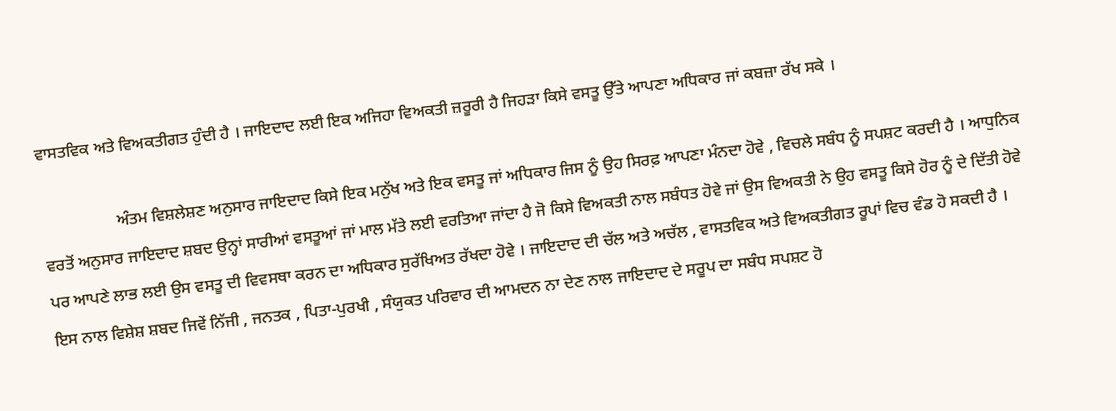ਵਾਸਤਵਿਕ ਅਤੇ ਵਿਅਕਤੀਗਤ ਹੁੰਦੀ ਹੈ । ਜਾਇਦਾਦ ਲਈ ਇਕ ਅਜਿਹਾ ਵਿਅਕਤੀ ਜ਼ਰੂਰੀ ਹੈ ਜਿਹੜਾ ਕਿਸੇ ਵਸਤੂ ਉੱਤੇ ਆਪਣਾ ਅਧਿਕਾਰ ਜਾਂ ਕਬਜ਼ਾ ਰੱਖ ਸਕੇ ।

                  ਅੰਤਮ ਵਿਸ਼ਲੇਸ਼ਣ ਅਨੁਸਾਰ ਜਾਇਦਾਦ ਕਿਸੇ ਇਕ ਮਨੁੱਖ ਅਤੇ ਇਕ ਵਸਤੂ ਜਾਂ ਅਧਿਕਾਰ ਜਿਸ ਨੂੰ ਉਹ ਸਿਰਫ਼ ਆਪਣਾ ਮੰਨਦਾ ਹੋਵੇ , ਵਿਚਲੇ ਸਬੰਧ ਨੂੰ ਸਪਸ਼ਟ ਕਰਦੀ ਹੈ । ਆਧੁਨਿਕ ਵਰਤੋਂ ਅਨੁਸਾਰ ਜਾਇਦਾਦ ਸ਼ਬਦ ਉਨ੍ਹਾਂ ਸਾਰੀਆਂ ਵਸਤੂਆਂ ਜਾਂ ਮਾਲ ਮੱਤੇ ਲਈ ਵਰਤਿਆ ਜਾਂਦਾ ਹੈ ਜੋ ਕਿਸੇ ਵਿਅਕਤੀ ਨਾਲ ਸਬੰਧਤ ਹੋਵੇ ਜਾਂ ਉਸ ਵਿਅਕਤੀ ਨੇ ਉਹ ਵਸਤੂ ਕਿਸੇ ਹੋਰ ਨੂੰ ਦੇ ਦਿੱਤੀ ਹੋਵੇ ਪਰ ਆਪਣੇ ਲਾਭ ਲਈ ਉਸ ਵਸਤੂ ਦੀ ਵਿਵਸਥਾ ਕਰਨ ਦਾ ਅਧਿਕਾਰ ਸੁਰੱਖਿਅਤ ਰੱਖਦਾ ਹੋਵੇ । ਜਾਇਦਾਦ ਦੀ ਚੱਲ ਅਤੇ ਅਚੱਲ , ਵਾਸਤਵਿਕ ਅਤੇ ਵਿਅਕਤੀਗਤ ਰੂਪਾਂ ਵਿਚ ਵੰਡ ਹੋ ਸਕਦੀ ਹੈ । ਇਸ ਨਾਲ ਵਿਸ਼ੇਸ਼ ਸ਼ਬਦ ਜਿਵੇਂ ਨਿੱਜੀ , ਜਨਤਕ , ਪਿਤਾ-ਪੁਰਖੀ , ਸੰਯੁਕਤ ਪਰਿਵਾਰ ਦੀ ਆਮਦਨ ਨਾ ਦੇਣ ਨਾਲ ਜਾਇਦਾਦ ਦੇ ਸਰੂਪ ਦਾ ਸਬੰਧ ਸਪਸ਼ਟ ਹੋ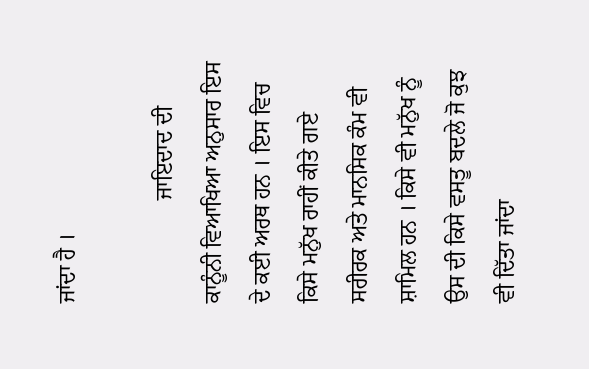ਜਾਂਦਾ ਹੈ ।

                  ਜਾਇਦਾਦ ਦੀ ਕਾਨੂੰਨੀ ਵਿਆਖਿਆ ਅਨੁਸਾਰ ਇਸ ਦੇ ਕਈ ਅਰਥ ਹਨ । ਇਸ ਵਿਚ ਕਿਸੇ ਮਨੁੱਖ ਰਾਹੀਂ ਕੀਤੇ ਗਏ ਸਰੀਰਕ ਅਤੇ ਮਾਨਸਿਕ ਕੰਮ ਵੀ ਸ਼ਾਮਿਲ ਹਨ । ਕਿਸੇ ਵੀ ਮਨੁੱਖ ਨੂੰ ਉਸ ਦੀ ਕਿਸੇ ਵਸਤੂ ਬਦਲੇ ਜੋ ਕੁਝ ਵੀ ਦਿੱਤਾ ਜਾਂਦਾ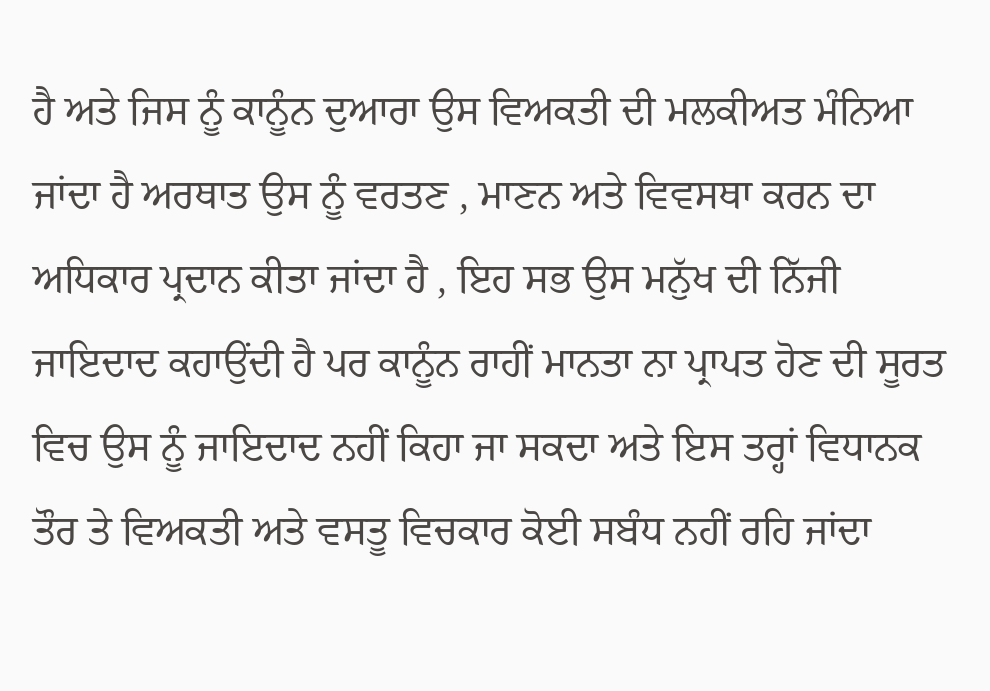ਹੈ ਅਤੇ ਜਿਸ ਨੂੰ ਕਾਨੂੰਨ ਦੁਆਰਾ ਉਸ ਵਿਅਕਤੀ ਦੀ ਮਲਕੀਅਤ ਮੰਨਿਆ ਜਾਂਦਾ ਹੈ ਅਰਥਾਤ ਉਸ ਨੂੰ ਵਰਤਣ , ਮਾਣਨ ਅਤੇ ਵਿਵਸਥਾ ਕਰਨ ਦਾ ਅਧਿਕਾਰ ਪ੍ਰਦਾਨ ਕੀਤਾ ਜਾਂਦਾ ਹੈ , ਇਹ ਸਭ ਉਸ ਮਨੁੱਖ ਦੀ ਨਿੱਜੀ ਜਾਇਦਾਦ ਕਹਾਉਂਦੀ ਹੈ ਪਰ ਕਾਨੂੰਨ ਰਾਹੀਂ ਮਾਨਤਾ ਨਾ ਪ੍ਰਾਪਤ ਹੋਣ ਦੀ ਸੂਰਤ ਵਿਚ ਉਸ ਨੂੰ ਜਾਇਦਾਦ ਨਹੀਂ ਕਿਹਾ ਜਾ ਸਕਦਾ ਅਤੇ ਇਸ ਤਰ੍ਹਾਂ ਵਿਧਾਨਕ ਤੌਰ ਤੇ ਵਿਅਕਤੀ ਅਤੇ ਵਸਤੂ ਵਿਚਕਾਰ ਕੋਈ ਸਬੰਧ ਨਹੀਂ ਰਹਿ ਜਾਂਦਾ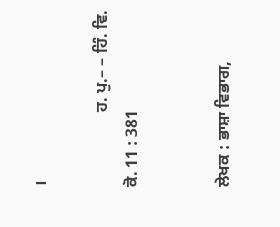।

                  ਹ. ਪੁ.– – ਹਿੰ. ਵਿ. ਕੋ. 11 : 381


ਲੇਖਕ : ਭਾਸ਼ਾ ਵਿਭਾਗ,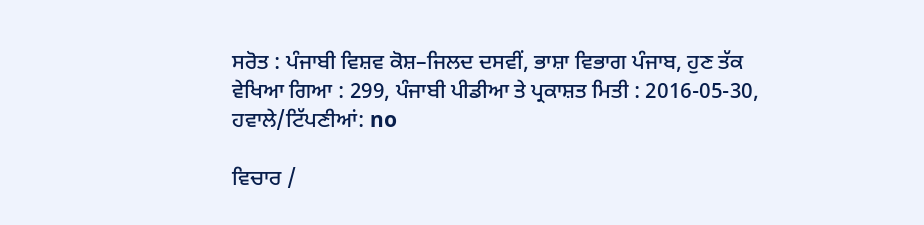ਸਰੋਤ : ਪੰਜਾਬੀ ਵਿਸ਼ਵ ਕੋਸ਼–ਜਿਲਦ ਦਸਵੀਂ, ਭਾਸ਼ਾ ਵਿਭਾਗ ਪੰਜਾਬ, ਹੁਣ ਤੱਕ ਵੇਖਿਆ ਗਿਆ : 299, ਪੰਜਾਬੀ ਪੀਡੀਆ ਤੇ ਪ੍ਰਕਾਸ਼ਤ ਮਿਤੀ : 2016-05-30, ਹਵਾਲੇ/ਟਿੱਪਣੀਆਂ: no

ਵਿਚਾਰ /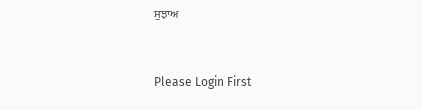ਸੁਝਾਅ



Please Login First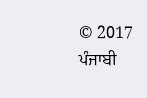© 2017 ਪੰਜਾਬੀ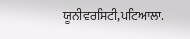ਯੂਨੀਵਰਸਿਟੀ,ਪਟਿਆਲਾ.